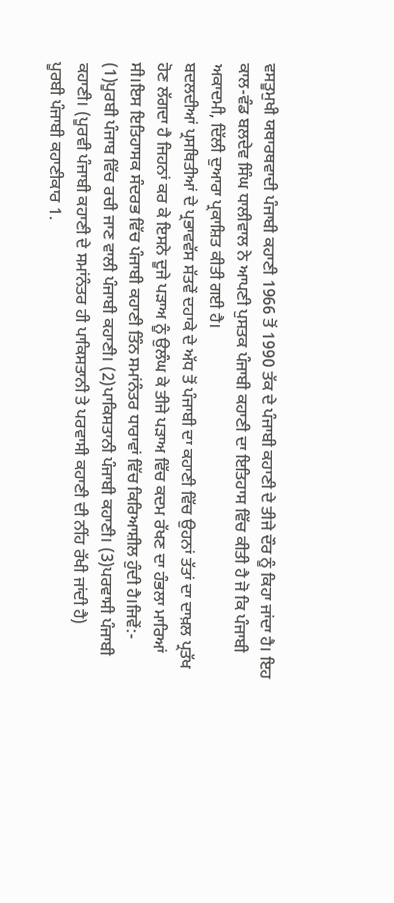ਵਸਤੂਮੁਖੀ ਯਥਾਰਥਵਾਦੀ ਪੰਜਾਬੀ ਕਹਾਣੀ 1966 ਤੋਂ 1990 ਤੱਕ ਦੇ ਪੰਜਾਬੀ ਕਹਾਣੀ ਦੇ ਤੀਜੇ ਦੌਰ ਨੂੰ ਕਿਹਾ ਜਾਂਦਾ ਹੈ। ਇਹ ਕਾਲ-ਵੰਡ ਬਲਦੇਵ ਸਿੰਘ ਧਾਲੀਵਾਲ ਨੇ ਆਪਣੀ ਪੁਸਤਕ ਪੰਜਾਬੀ ਕਹਾਣੀ ਦਾ ਇਤਿਹਾਸ ਵਿੱਚ ਕੀਤੀ ਹੈ ਜੋ ਕਿ ਪੰਜਾਬੀ ਅਕਾਦਮੀ, ਦਿੱਲੀ ਦੁਆਰਾ ਪ੍ਰਕਾਸ਼ਿਤ ਕੀਤੀ ਗਈ ਹੈ।
ਬਦਲਦੀਆਂ ਪ੍ਰਸਥਿਤੀਆਂ ਦੇ ਪ੍ਰਭਾਵਵੱਸ ਸੱਤਵੇਂ ਦਹਾਕੇ ਦੇ ਅੱਧ ਤੋਂ ਪੰਜਾਬੀ ਦਾ ਕਹਾਣੀ ਵਿੱਚ ਉਹਨਾਂ ਤੱਤਾਂ ਦਾ ਦਾਖ਼ਲ ਪ੍ਰਤੱਖ ਹੋਣ ਲੱਗਦਾ ਹੈ ਜਿਹਨਾਂ ਕਰ ਕੇ ਇਸਨੇ ਦੂਜੇ ਪੜਾਅ ਨੂੰ ਉਲੰਘ ਕੇ ਤੀਜੇ ਪੜਾਅ ਵਿੱਚ ਕਦਮ ਰੱਖਣ ਦਾ ਹੰਭਲਾ ਮਾਰਿਆਂ ਸੀ।ਇਸ ਇਤਿਹਾਸਕ ਸੰਦਰਭ ਵਿੱਚ ਪੰਜਾਬੀ ਕਹਾਣੀ ਤਿੰਨ ਸਮਾਂਨੰਤਰ ਧਾਰਾਵਾਂ ਵਿੱਚ ਕਿਰਿਆਸ਼ੀਲ ਹੁੰਦੀ ਹੈ।ਜਿਵੇਂ:- (1)ਪੂਰਬੀ ਪੰਜਾਬ ਵਿੱਚ ਰਚੀ ਜਾਣ ਵਾਲੀ ਪੰਜਾਬੀ ਕਹਾਣੀ। (2)ਪਾਕਿਸਤਾਨੀ ਪੰਜਾਬੀ ਕਹਾਣੀ। (3)ਪਰਵਾਸੀ ਪੰਜਾਬੀ ਕਹਾਣੀ। (ਪੂਰਵੀ ਪੰਜਾਬੀ ਕਹਾਣੀ ਦੇ ਸਮਾਂਨੰਤਰ ਹੀ ਪਾਕਿਸਤਾਨੀ ਤੇ ਪਰਵਾਸੀ ਕਹਾਣੀ ਦੀ ਨੀਂਹ ਰੱਖੀ ਜਾਂਦੀ ਹੈ)
ਪੂਰਬੀ ਪੰਜਾਬੀ ਕਹਾਣੀਕਾਰ 1.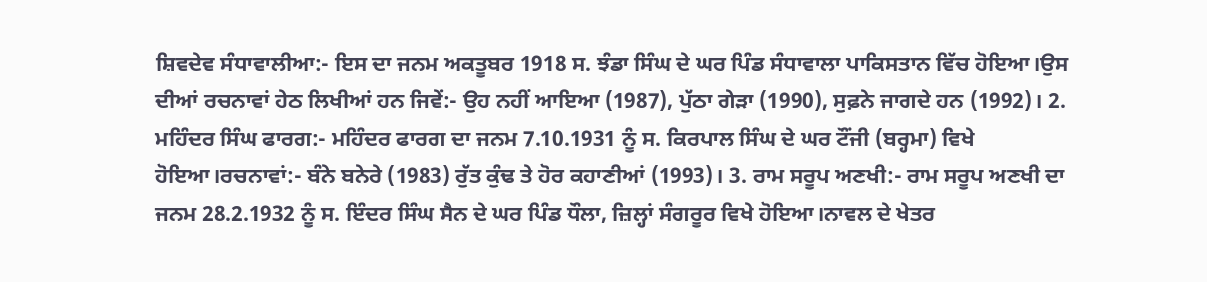ਸ਼ਿਵਦੇਵ ਸੰਧਾਵਾਲੀਆ:- ਇਸ ਦਾ ਜਨਮ ਅਕਤੂਬਰ 1918 ਸ. ਝੰਡਾ ਸਿੰਘ ਦੇ ਘਰ ਪਿੰਡ ਸੰਧਾਵਾਲਾ ਪਾਕਿਸਤਾਨ ਵਿੱਚ ਹੋਇਆ।ਉਸ ਦੀਆਂ ਰਚਨਾਵਾਂ ਹੇਠ ਲਿਖੀਆਂ ਹਨ ਜਿਵੇਂ:- ਉਹ ਨਹੀਂ ਆਇਆ (1987), ਪੁੱਠਾ ਗੇੜਾ (1990), ਸੁਫ਼ਨੇ ਜਾਗਦੇ ਹਨ (1992)। 2. ਮਹਿੰਦਰ ਸਿੰਘ ਫਾਰਗ:- ਮਹਿੰਦਰ ਫਾਰਗ ਦਾ ਜਨਮ 7.10.1931 ਨੂੰ ਸ. ਕਿਰਪਾਲ ਸਿੰਘ ਦੇ ਘਰ ਟੌਂਜੀ (ਬਰ੍ਹਮਾ) ਵਿਖੇ ਹੋਇਆ।ਰਚਨਾਵਾਂ:- ਬੰਨੇ ਬਨੇਰੇ (1983) ਰੁੱਤ ਕੁੰਢ ਤੇ ਹੋਰ ਕਹਾਣੀਆਂ (1993)। 3. ਰਾਮ ਸਰੂਪ ਅਣਖੀ:- ਰਾਮ ਸਰੂਪ ਅਣਖੀ ਦਾ ਜਨਮ 28.2.1932 ਨੂੰ ਸ. ਇੰਦਰ ਸਿੰਘ ਸੈਨ ਦੇ ਘਰ ਪਿੰਡ ਧੌਲਾ, ਜ਼ਿਲ੍ਹਾਂ ਸੰਗਰੂਰ ਵਿਖੇ ਹੋਇਆ।ਨਾਵਲ ਦੇ ਖੇਤਰ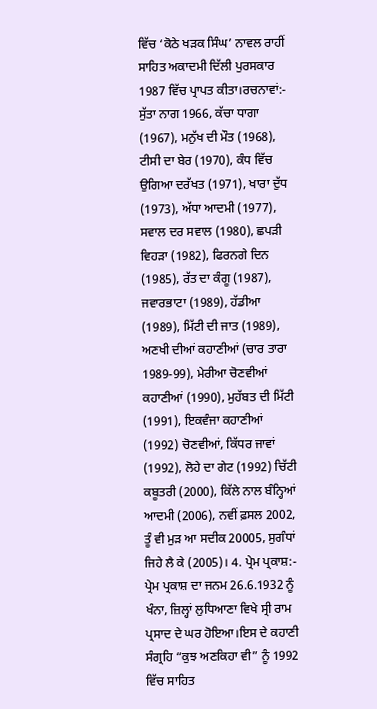ਵਿੱਚ ‘ਕੋਠੇ ਖੜਕ ਸਿੰਘ’ ਨਾਵਲ ਰਾਹੀਂ ਸਾਹਿਤ ਅਕਾਦਮੀ ਦਿੱਲੀ ਪੁਰਸਕਾਰ 1987 ਵਿੱਚ ਪ੍ਰਾਪਤ ਕੀਤਾ।ਰਚਨਾਵਾਂ:- ਸੁੱਤਾ ਨਾਗ 1966, ਕੱਚਾ ਧਾਗਾ (1967), ਮਨੁੱਖ ਦੀ ਮੌਤ (1968), ਟੀਸੀ ਦਾ ਬੇਰ (1970), ਕੰਧ ਵਿੱਚ ਉਗਿਆ ਦਰੱਖਤ (1971), ਖਾਰਾ ਦੁੱਧ (1973), ਅੱਧਾ ਆਦਮੀ (1977), ਸਵਾਲ ਦਰ ਸਵਾਲ (1980), ਛਪੜੀ ਵਿਹੜਾ (1982), ਫਿਰਨਗੇ ਦਿਨ (1985), ਰੱਤ ਦਾ ਕੰਗੂ (1987), ਜਵਾਰਭਾਟਾ (1989), ਹੱਡੀਆ (1989), ਮਿੱਟੀ ਦੀ ਜਾਤ (1989), ਅਣਖੀ ਦੀਆਂ ਕਹਾਣੀਆਂ (ਚਾਰ ਤਾਰਾ 1989-99), ਮੇਰੀਆ ਚੋਣਵੀਆਂ ਕਹਾਣੀਆਂ (1990), ਮੁਹੱਬਤ ਦੀ ਮਿੱਟੀ (1991), ਇਕਵੰਜਾ ਕਹਾਣੀਆਂ (1992) ਚੋਣਵੀਆਂ, ਕਿੱਧਰ ਜਾਵਾਂ (1992), ਲੋਹੇ ਦਾ ਗੇਟ (1992) ਚਿੱਟੀ ਕਬੂਤਰੀ (2000), ਕਿੱਲੇ ਨਾਲ ਬੰਨ੍ਹਿਆਂ ਆਦਮੀ (2006), ਨਵੀਂ ਫ਼ਸਲ 2002, ਤੂੰ ਵੀ ਮੁੜ ਆ ਸਦੀਕ 20005, ਸੁਗੰਧਾਂ ਜਿਹੇ ਲੈ ਕੇ (2005)। 4. ਪ੍ਰੇਮ ਪ੍ਰਕਾਸ਼:- ਪ੍ਰੇਮ ਪ੍ਰਕਾਸ਼ ਦਾ ਜਨਮ 26.6.1932 ਨੂੰ ਖੰਨਾ, ਜ਼ਿਲ੍ਹਾਂ ਲੁਧਿਆਣਾ ਵਿਖੇ ਸ੍ਰੀ ਰਾਮ ਪ੍ਰਸਾਦ ਦੇ ਘਰ ਹੋਇਆ।ਇਸ ਦੇ ਕਹਾਣੀ ਸੰਗ੍ਰਹਿ “ਕੁਝ ਅਣਕਿਹਾ ਵੀ” ਨੂੰ 1992 ਵਿੱਚ ਸਾਹਿਤ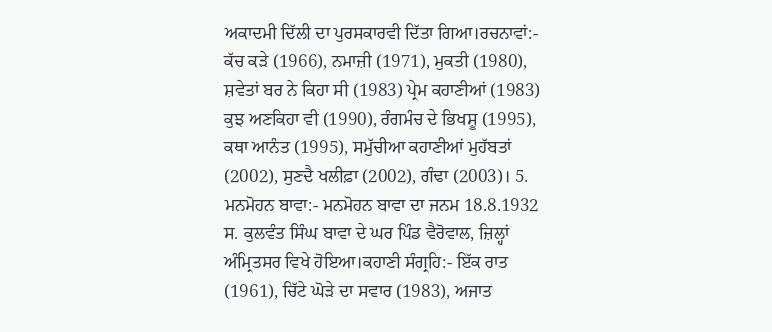ਅਕਾਦਮੀ ਦਿੱਲੀ ਦਾ ਪੁਰਸਕਾਰਵੀ ਦਿੱਤਾ ਗਿਆ।ਰਚਨਾਵਾਂ:- ਕੱਚ ਕੜੇ (1966), ਨਮਾਜ਼ੀ (1971), ਮੁਕਤੀ (1980), ਸ਼ਵੇਤਾਂ ਬਰ ਨੇ ਕਿਹਾ ਸੀ (1983) ਪ੍ਰੇਮ ਕਹਾਣੀਆਂ (1983) ਕੁਝ ਅਣਕਿਹਾ ਵੀ (1990), ਰੰਗਮੰਚ ਦੇ ਭਿਖਸ਼ੂ (1995), ਕਥਾ ਆਨੰਤ (1995), ਸਮੁੱਚੀਆ ਕਹਾਣੀਆਂ ਮੁਹੱਬਤਾਂ (2002), ਸੁਣਦੈ ਖਲੀਫ਼ਾ (2002), ਗੰਢਾ (2003)। 5. ਮਨਮੋਹਨ ਬਾਵਾ:- ਮਨਮੋਹਨ ਬਾਵਾ ਦਾ ਜਨਮ 18.8.1932 ਸ. ਕੁਲਵੰਤ ਸਿੰਘ ਬਾਵਾ ਦੇ ਘਰ ਪਿੰਡ ਵੈਰੋਵਾਲ, ਜ਼ਿਲ੍ਹਾਂ ਅੰਮ੍ਰਿਤਸਰ ਵਿਖੇ ਹੋਇਆ।ਕਹਾਣੀ ਸੰਗ੍ਰਹਿ:- ਇੱਕ ਰਾਤ (1961), ਚਿੱਟੇ ਘੋੜੇ ਦਾ ਸਵਾਰ (1983), ਅਜਾਤ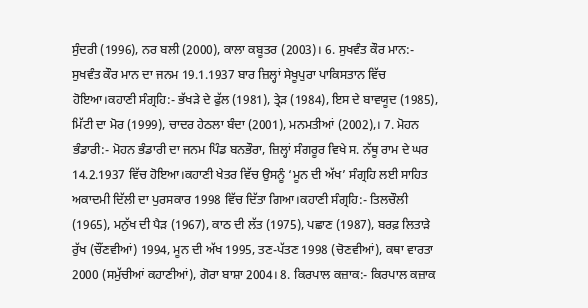ਸੁੰਦਰੀ (1996), ਨਰ ਬਲੀ (2000), ਕਾਲਾ ਕਬੂਤਰ (2003)। 6. ਸੁਖਵੰਤ ਕੌਰ ਮਾਨ:- ਸੁਖਵੰਤ ਕੌਰ ਮਾਨ ਦਾ ਜਨਮ 19.1.1937 ਬਾਰ ਜ਼ਿਲ੍ਹਾਂ ਸੇਖੂਪੁਰਾ ਪਾਕਿਸਤਾਨ ਵਿੱਚ ਹੋਇਆ।ਕਹਾਣੀ ਸੰਗ੍ਰਹਿ:- ਭੱਖੜੇ ਦੇ ਫੁੱਲ (1981), ਤ੍ਰੇੜ (1984), ਇਸ ਦੇ ਬਾਵਯੂਦ (1985), ਮਿੱਟੀ ਦਾ ਮੋਰ (1999), ਚਾਦਰ ਹੇਠਲਾ ਬੰਦਾ (2001), ਮਨਮਤੀਆਂ (2002),। 7. ਮੋਹਨ ਭੰਡਾਰੀ:- ਮੋਹਨ ਭੰਡਾਰੀ ਦਾ ਜਨਮ ਪਿੰਡ ਬਨਭੌਰਾ, ਜ਼ਿਲ੍ਹਾਂ ਸੰਗਰੂਰ ਵਿਖੇ ਸ. ਨੱਥੂ ਰਾਮ ਦੇ ਘਰ 14.2.1937 ਵਿੱਚ ਹੋਇਆ।ਕਹਾਣੀ ਖੇਤਰ ਵਿੱਚ ਉਸਨੂੰ ‘ਮੂਨ ਦੀ ਅੱਖ’ ਸੰਗ੍ਰਹਿ ਲਈ ਸਾਹਿਤ ਅਕਾਦਮੀ ਦਿੱਲੀ ਦਾ ਪੁਰਸਕਾਰ 1998 ਵਿੱਚ ਦਿੱਤਾ ਗਿਆ।ਕਹਾਣੀ ਸੰਗ੍ਰਹਿ:- ਤਿਲਚੌਲੀ (1965), ਮਨੁੱਖ ਦੀ ਪੈੜ (1967), ਕਾਠ ਦੀ ਲੱਤ (1975), ਪਛਾਣ (1987), ਬਰਫ਼ ਲਿਤਾੜੇ ਰੁੱਖ (ਚੌਂਣਵੀਆਂ) 1994, ਮੂਨ ਦੀ ਅੱਖ 1995, ਤਣ-ਪੱਤਣ 1998 (ਚੋਣਵੀਆਂ), ਕਥਾ ਵਾਰਤਾ 2000 (ਸਮੁੱਚੀਆਂ ਕਹਾਣੀਆਂ), ਗੋਰਾ ਬਾਸ਼ਾ 2004। 8. ਕਿਰਪਾਲ ਕਜ਼ਾਕ:- ਕਿਰਪਾਲ ਕਜ਼ਾਕ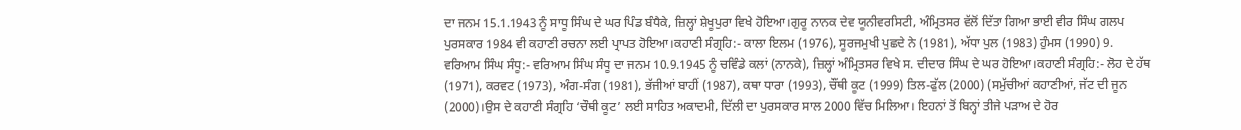ਦਾ ਜਨਮ 15.1.1943 ਨੂੰ ਸਾਧੂ ਸਿੰਘ ਦੇ ਘਰ ਪਿੰਡ ਬੰਧੈਕੇ, ਜ਼ਿਲ੍ਹਾਂ ਸ਼ੇਖੂਪੁਰਾ ਵਿਖੇ ਹੋਇਆ।ਗੁਰੂ ਨਾਨਕ ਦੇਵ ਯੂਨੀਵਰਸਿਟੀ, ਅੰਮ੍ਰਿਤਸਰ ਵੱਲੋਂ ਦਿੱਤਾ ਗਿਆ ਭਾਈ ਵੀਰ ਸਿੰਘ ਗਲਪ ਪੁਰਸਕਾਰ 1984 ਵੀ ਕਹਾਣੀ ਰਚਨਾ ਲਈ ਪ੍ਰਾਪਤ ਹੋਇਆ।ਕਹਾਣੀ ਸੰਗ੍ਰਹਿ:- ਕਾਲਾ ਇਲਮ (1976), ਸੂਰਜਮੁਖੀ ਪੁਛਦੇ ਨੇ (1981), ਅੱਧਾ ਪੁਲ (1983) ਹੁੰਮਸ (1990) 9. ਵਰਿਆਮ ਸਿੰਘ ਸੰਧੂ:- ਵਰਿਆਮ ਸਿੰਘ ਸੰਧੂ ਦਾ ਜਨਮ 10.9.1945 ਨੂੰ ਚਵਿੰਡੇ ਕਲਾਂ (ਨਾਨਕੇ), ਜ਼ਿਲ੍ਹਾਂ ਅੰਮ੍ਰਿਤਸਰ ਵਿਖੇ ਸ. ਦੀਦਾਰ ਸਿੰਘ ਦੇ ਘਰ ਹੋਇਆ।ਕਹਾਣੀ ਸੰਗ੍ਰਹਿ:- ਲੋਹ ਦੇ ਹੱਥ (1971), ਕਰਵਟ (1973), ਅੰਗ-ਸੰਗ (1981), ਭੱਜੀਆਂ ਬਾਹੀਂ (1987), ਕਥਾ ਧਾਰਾ (1993), ਚੌਂਥੀ ਕੂਟ (1999) ਤਿਲ-ਫੁੱਲ (2000) (ਸਮੁੱਚੀਆਂ ਕਹਾਣੀਆਂ, ਜੱਟ ਦੀ ਜੂਨ (2000)।ਉਸ ਦੇ ਕਹਾਣੀ ਸੰਗ੍ਰਹਿ ‘ਚੌਥੀ ਕੂਟ’ ਲਈ ਸਾਹਿਤ ਅਕਾਦਮੀ, ਦਿੱਲੀ ਦਾ ਪੁਰਸਕਾਰ ਸਾਲ 2000 ਵਿੱਚ ਮਿਲਿਆ। ਇਹਨਾਂ ਤੋਂ ਬਿਨ੍ਹਾਂ ਤੀਜੇ ਪੜਾਅ ਦੇ ਹੋਰ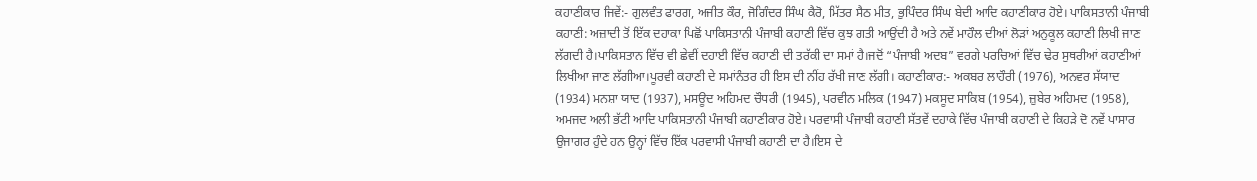ਕਹਾਣੀਕਾਰ ਜਿਵੇਂ:- ਗੁਲਵੰਤ ਫਾਰਗ, ਅਜੀਤ ਕੌਰ, ਜੋਗਿੰਦਰ ਸਿੰਘ ਕੈਰੋ, ਮਿੱਤਰ ਸੈਠ ਮੀਤ, ਭੁਪਿੰਦਰ ਸਿੰਘ ਬੇਦੀ ਆਦਿ ਕਹਾਣੀਕਾਰ ਹੋਏ। ਪਾਕਿਸਤਾਨੀ ਪੰਜਾਬੀ ਕਹਾਣੀ: ਅਜ਼ਾਦੀ ਤੋਂ ਇੱਕ ਦਹਾਕਾ ਪਿਛੋਂ ਪਾਕਿਸਤਾਨੀ ਪੰਜਾਬੀ ਕਹਾਣੀ ਵਿੱਚ ਕੁਝ ਗਤੀ ਆਉਂਦੀ ਹੈ ਅਤੇ ਨਵੇਂ ਮਾਹੌਲ ਦੀਆਂ ਲੋੜਾਂ ਅਨੁਕੂਲ ਕਹਾਣੀ ਲਿਖੀ ਜਾਣ ਲੱਗਦੀ ਹੈ।ਪਾਕਿਸਤਾਨ ਵਿੱਚ ਵੀ ਛੇਵੀਂ ਦਹਾਈ ਵਿੱਚ ਕਹਾਣੀ ਦੀ ਤਰੱਕੀ ਦਾ ਸਮਾਂ ਹੈ।ਜਦੋਂ “ਪੰਜਾਬੀ ਅਦਬ” ਵਰਗੇ ਪਰਚਿਆਂ ਵਿੱਚ ਢੇਰ ਸੁਥਰੀਆਂ ਕਹਾਣੀਆਂ ਲਿਖੀਆ ਜਾਣ ਲੱਗੀਆ।ਪੂਰਵੀ ਕਹਾਣੀ ਦੇ ਸਮਾਂਨੰਤਰ ਹੀ ਇਸ ਦੀ ਨੀਂਹ ਰੱਖੀ ਜਾਣ ਲੱਗੀ। ਕਹਾਣੀਕਾਰ:- ਅਕਬਰ ਲਾਹੌਰੀ (1976), ਅਨਵਰ ਸੱਯਾਦ (1934) ਮਨਸ਼ਾ ਯਾਦ (1937), ਮਸਊਦ ਅਹਿਮਦ ਚੌਧਰੀ (1945), ਪਰਵੀਨ ਮਲਿਕ (1947) ਮਕਸੂਦ ਸਾਕਿਬ (1954), ਜ਼ੁਬੇਰ ਅਹਿਮਦ (1958), ਅਮਜਦ ਅਲੀ ਭੱਟੀ ਆਦਿ ਪਾਕਿਸਤਾਨੀ ਪੰਜਾਬੀ ਕਹਾਣੀਕਾਰ ਹੋਏ। ਪਰਵਾਸੀ ਪੰਜਾਬੀ ਕਹਾਣੀ ਸੱਤਵੇਂ ਦਹਾਕੇ ਵਿੱਚ ਪੰਜਾਬੀ ਕਹਾਣੀ ਦੇ ਕਿਹੜੇ ਦੋ ਨਵੇਂ ਪਾਸਾਰ ਉਜਾਗਰ ਹੁੰਦੇ ਹਨ ਉਨ੍ਹਾਂ ਵਿੱਚ ਇੱਕ ਪਰਵਾਸੀ ਪੰਜਾਬੀ ਕਹਾਣੀ ਦਾ ਹੈ।ਇਸ ਦੇ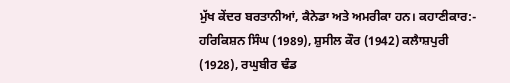ਮੁੱਖ ਕੇਂਦਰ ਬਰਤਾਨੀਆਂ, ਕੈਨੇਡਾ ਅਤੇ ਅਮਰੀਕਾ ਹਨ। ਕਹਾਣੀਕਾਰ:- ਹਰਿਕਿਸ਼ਨ ਸਿੰਘ (1989), ਸ਼ੁਸੀਲ ਕੌਰ (1942) ਕਲੈਾਸ਼ਪੁਰੀ (1928), ਰਘੁਬੀਰ ਢੰਡ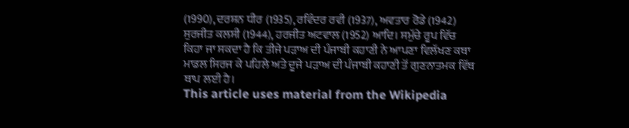(1990), ਦਰਸ਼ਨ ਧੀਰ (1935), ਰਵਿੰਦਰ ਰਵੀ (1937), ਅਵਤਾਰ ਰੋਡੇ (1942) ਸੁਰਜੀਤ ਕਲਸੀ (1944), ਹਰਜੀਤ ਅਟਵਾਲ (1952) ਆਦਿ। ਸਮੁੱਚੇ ਰੂਪ ਵਿੱਚ ਕਿਹਾ ਜਾ ਸਕਦਾ ਹੈ ਕਿ ਤੀਜੇ ਪੜਾਅ ਦੀ ਪੰਜਾਬੀ ਕਹਾਣੀ ਨੇ ਆਪਣਾ ਵਿਲੱਖਣ ਕਥਾ ਮਾਡਲ ਸਿਰਜ ਕੇ ਪਹਿਲੇ ਅਤੇ ਦੂਜੇ ਪੜਾਅ ਦੀ ਪੰਜਾਬੀ ਕਹਾਣੀ ਤੋਂ ਗੁਣਨਾਤਮਕ ਵਿੱਥ ਥਾਪ ਲਈ ਹੈ।
This article uses material from the Wikipedia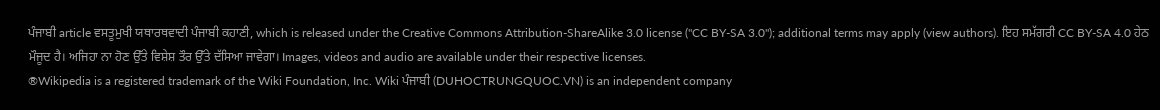ਪੰਜਾਬੀ article ਵਸਤੂਮੁਖੀ ਯਥਾਰਥਵਾਦੀ ਪੰਜਾਬੀ ਕਹਾਣੀ, which is released under the Creative Commons Attribution-ShareAlike 3.0 license ("CC BY-SA 3.0"); additional terms may apply (view authors). ਇਹ ਸਮੱਗਰੀ CC BY-SA 4.0 ਹੇਠ ਮੌਜੂਦ ਹੈ। ਅਜਿਹਾ ਨਾ ਹੋਣ ਉੱਤੇ ਵਿਸ਼ੇਸ਼ ਤੌਰ ਉੱਤੇ ਦੱਸਿਆ ਜਾਵੇਗਾ। Images, videos and audio are available under their respective licenses.
®Wikipedia is a registered trademark of the Wiki Foundation, Inc. Wiki ਪੰਜਾਬੀ (DUHOCTRUNGQUOC.VN) is an independent company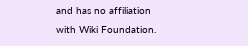and has no affiliation with Wiki Foundation.